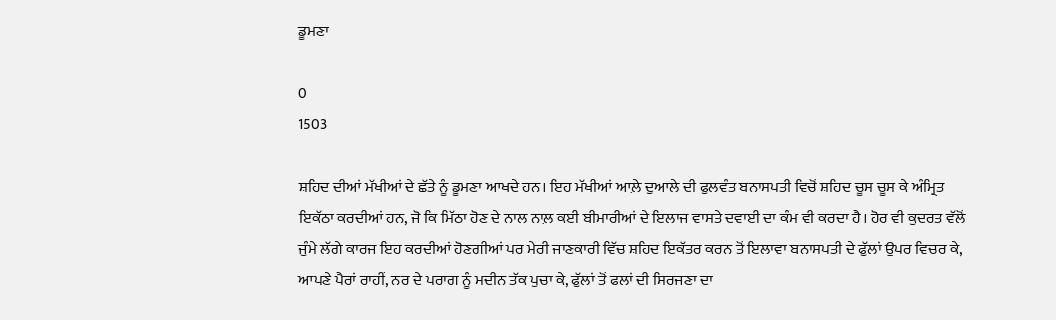ਡੂਮਣਾ

0
1503

ਸ਼ਹਿਦ ਦੀਆਂ ਮੱਖੀਆਂ ਦੇ ਛੱਤੇ ਨੂੰ ਡੂਮਣਾ ਆਖਦੇ ਹਨ। ਇਹ ਮੱਖੀਆਂ ਆਲ਼ੇ ਦੁਆਲੇ ਦੀ ਫੁਲਵੰਤ ਬਨਾਸਪਤੀ ਵਿਚੋਂ ਸ਼ਹਿਦ ਚੂਸ ਚੂਸ ਕੇ ਅੰਮ੍ਰਿਤ ਇਕੱਠਾ ਕਰਦੀਆਂ ਹਨ, ਜੋ ਕਿ ਮਿੱਠਾ ਹੋਣ ਦੇ ਨਾਲ ਨਾਲ਼ ਕਈ ਬੀਮਾਰੀਆਂ ਦੇ ਇਲਾਜ ਵਾਸਤੇ ਦਵਾਈ ਦਾ ਕੰਮ ਵੀ ਕਰਦਾ ਹੈ। ਹੋਰ ਵੀ ਕੁਦਰਤ ਵੱਲੋਂ ਜੁੰਮੇ ਲੱਗੇ ਕਾਰਜ ਇਹ ਕਰਦੀਆਂ ਹੋਣਗੀਆਂ ਪਰ ਮੇਰੀ ਜਾਣਕਾਰੀ ਵਿੱਚ ਸ਼ਹਿਦ ਇਕੱਤਰ ਕਰਨ ਤੋਂ ਇਲਾਵਾ ਬਨਾਸਪਤੀ ਦੇ ਫੁੱਲਾਂ ਉਪਰ ਵਿਚਰ ਕੇ, ਆਪਣੇ ਪੈਰਾਂ ਰਾਹੀਂ, ਨਰ ਦੇ ਪਰਾਗ ਨੂੰ ਮਦੀਨ ਤੱਕ ਪੁਚਾ ਕੇ, ਫੁੱਲਾਂ ਤੋਂ ਫਲਾਂ ਦੀ ਸਿਰਜਣਾ ਦਾ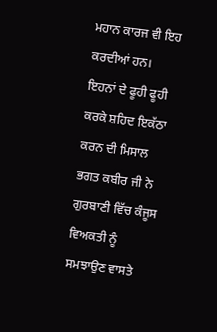ਮਹਾਨ ਕਾਰਜ ਵੀ ਇਹ ਕਰਦੀਆਂ ਹਨ। ਇਹਨਾਂ ਦੇ ਫੂਹੀ ਫੂਹੀ ਕਰਕੇ ਸ਼ਹਿਦ ਇਕੱਠਾ ਕਰਨ ਦੀ ਮਿਸਾਲ ਭਗਤ ਕਬੀਰ ਜੀ ਨੇ ਗੁਰਬਾਣੀ ਵਿੱਚ ਕੰਜੂਸ ਵਿਅਕਤੀ ਨੂੰ ਸਮਝਾਉਣ ਵਾਸਤੇ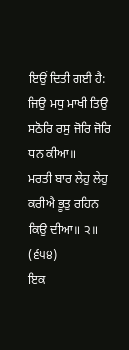ਇਉਂ ਦਿਤੀ ਗਈ ਹੈ:
ਜਿਉ ਮਧੁ ਮਾਖੀ ਤਿਉ ਸਠੋਰਿ ਰਸੁ ਜੋਰਿ ਜੋਰਿ ਧਨ ਕੀਆ॥
ਮਰਤੀ ਬਾਰ ਲੇਹੁ ਲੇਹੁ ਕਰੀਐ ਭੂਤੁ ਰਹਿਨ ਕਿਉ ਦੀਆ॥ ੨॥ (੬੫੪)
ਇਕ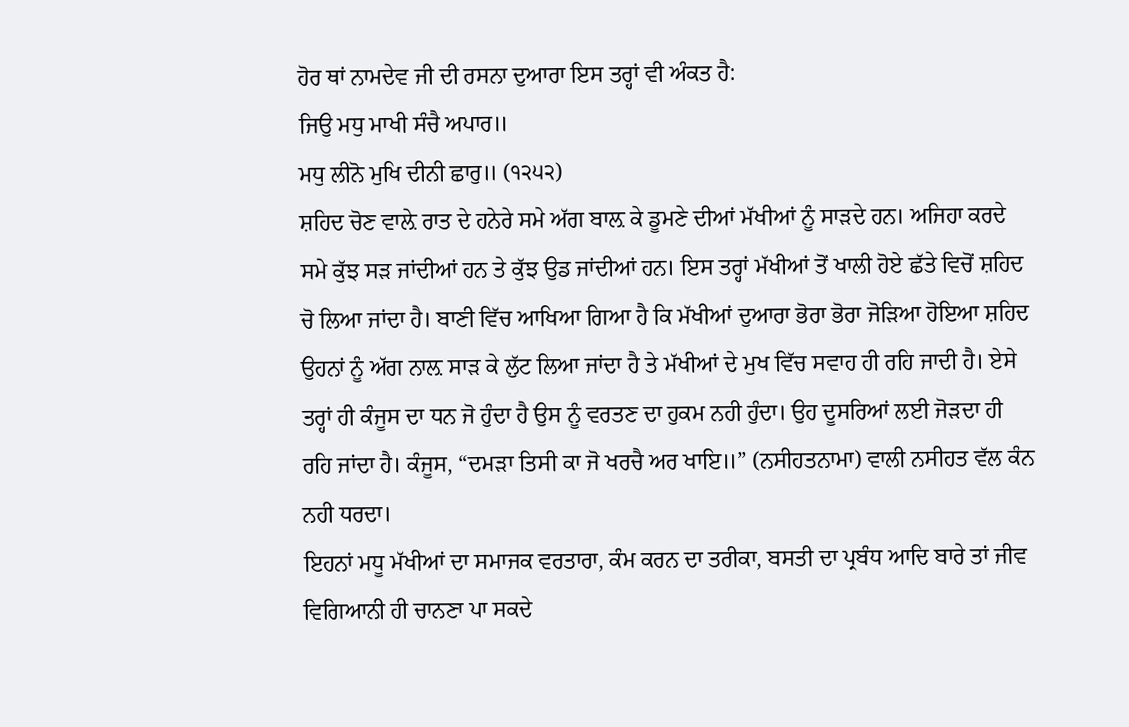ਹੋਰ ਥਾਂ ਨਾਮਦੇਵ ਜੀ ਦੀ ਰਸਨਾ ਦੁਆਰਾ ਇਸ ਤਰ੍ਹਾਂ ਵੀ ਅੰਕਤ ਹੈ:
ਜਿਉ ਮਧੁ ਮਾਖੀ ਸੰਚੈ ਅਪਾਰ॥
ਮਧੁ ਲੀਨੋ ਮੁਖਿ ਦੀਨੀ ਛਾਰੁ॥ (੧੨੫੨)
ਸ਼ਹਿਦ ਚੋਣ ਵਾਲ਼ੇ ਰਾਤ ਦੇ ਹਨੇਰੇ ਸਮੇ ਅੱਗ ਬਾਲ਼ ਕੇ ਡੂਮਣੇ ਦੀਆਂ ਮੱਖੀਆਂ ਨੂੰ ਸਾੜਦੇ ਹਨ। ਅਜਿਹਾ ਕਰਦੇ ਸਮੇ ਕੁੱਝ ਸੜ ਜਾਂਦੀਆਂ ਹਨ ਤੇ ਕੁੱਝ ਉਡ ਜਾਂਦੀਆਂ ਹਨ। ਇਸ ਤਰ੍ਹਾਂ ਮੱਖੀਆਂ ਤੋਂ ਖਾਲੀ ਹੋਏ ਛੱਤੇ ਵਿਚੋਂ ਸ਼ਹਿਦ ਚੋ ਲਿਆ ਜਾਂਦਾ ਹੈ। ਬਾਣੀ ਵਿੱਚ ਆਖਿਆ ਗਿਆ ਹੈ ਕਿ ਮੱਖੀਆਂ ਦੁਆਰਾ ਭੋਰਾ ਭੋਰਾ ਜੋੜਿਆ ਹੋਇਆ ਸ਼ਹਿਦ ਉਹਨਾਂ ਨੂੰ ਅੱਗ ਨਾਲ਼ ਸਾੜ ਕੇ ਲੁੱਟ ਲਿਆ ਜਾਂਦਾ ਹੈ ਤੇ ਮੱਖੀਆਂ ਦੇ ਮੁਖ ਵਿੱਚ ਸਵਾਹ ਹੀ ਰਹਿ ਜਾਦੀ ਹੈ। ਏਸੇ ਤਰ੍ਹਾਂ ਹੀ ਕੰਜੂਸ ਦਾ ਧਨ ਜੋ ਹੁੰਦਾ ਹੈ ਉਸ ਨੂੰ ਵਰਤਣ ਦਾ ਹੁਕਮ ਨਹੀ ਹੁੰਦਾ। ਉਹ ਦੂਸਰਿਆਂ ਲਈ ਜੋੜਦਾ ਹੀ ਰਹਿ ਜਾਂਦਾ ਹੈ। ਕੰਜੂਸ, “ਦਮੜਾ ਤਿਸੀ ਕਾ ਜੋ ਖਰਚੈ ਅਰ ਖਾਇ॥” (ਨਸੀਹਤਨਾਮਾ) ਵਾਲੀ ਨਸੀਹਤ ਵੱਲ ਕੰਨ ਨਹੀ ਧਰਦਾ।
ਇਹਨਾਂ ਮਧੂ ਮੱਖੀਆਂ ਦਾ ਸਮਾਜਕ ਵਰਤਾਰਾ, ਕੰਮ ਕਰਨ ਦਾ ਤਰੀਕਾ, ਬਸਤੀ ਦਾ ਪ੍ਰਬੰਧ ਆਦਿ ਬਾਰੇ ਤਾਂ ਜੀਵ ਵਿਗਿਆਨੀ ਹੀ ਚਾਨਣਾ ਪਾ ਸਕਦੇ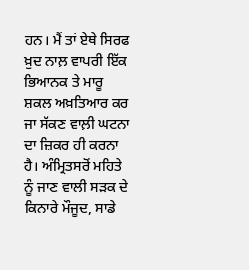ਹਨ। ਮੈਂ ਤਾਂ ਏਥੇ ਸਿਰਫ ਖ਼ੁਦ ਨਾਲ਼ ਵਾਪਰੀ ਇੱਕ ਭਿਆਨਕ ਤੇ ਮਾਰੂ ਸ਼ਕਲ ਅਖ਼ਤਿਆਰ ਕਰ ਜਾ ਸੱਕਣ ਵਾਲ਼ੀ ਘਟਨਾ ਦਾ ਜ਼ਿਕਰ ਹੀ ਕਰਨਾ ਹੈ। ਅੰਮ੍ਰਿਤਸਰੋਂ ਮਹਿਤੇ ਨੂੰ ਜਾਣ ਵਾਲੀ ਸੜਕ ਦੇ ਕਿਨਾਰੇ ਮੌਜੂਦ, ਸਾਡੇ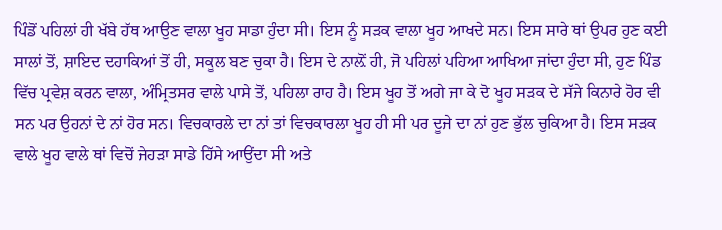ਪਿੰਡੋਂ ਪਹਿਲਾਂ ਹੀ ਖੱਬੇ ਹੱਥ ਆਉਣ ਵਾਲਾ ਖੂਹ ਸਾਡਾ ਹੁੰਦਾ ਸੀ। ਇਸ ਨੂੰ ਸੜਕ ਵਾਲਾ ਖੂਹ ਆਖਦੇ ਸਨ। ਇਸ ਸਾਰੇ ਥਾਂ ਉਪਰ ਹੁਣ ਕਈ ਸਾਲਾਂ ਤੋਂ, ਸ਼ਾਇਦ ਦਹਾਕਿਆਂ ਤੋਂ ਹੀ, ਸਕੂਲ ਬਣ ਚੁਕਾ ਹੈ। ਇਸ ਦੇ ਨਾਲ਼ੋਂ ਹੀ, ਜੋ ਪਹਿਲਾਂ ਪਹਿਆ ਆਖਿਆ ਜਾਂਦਾ ਹੁੰਦਾ ਸੀ, ਹੁਣ ਪਿੰਡ ਵਿੱਚ ਪ੍ਰਵੇਸ਼ ਕਰਨ ਵਾਲਾ, ਅੰਮ੍ਰਿਤਸਰ ਵਾਲੇ ਪਾਸੇ ਤੋਂ, ਪਹਿਲਾ ਰਾਹ ਹੈ। ਇਸ ਖੂਹ ਤੋਂ ਅਗੇ ਜਾ ਕੇ ਦੋ ਖੂਹ ਸੜਕ ਦੇ ਸੱਜੇ ਕਿਨਾਰੇ ਹੋਰ ਵੀ ਸਨ ਪਰ ਉਹਨਾਂ ਦੇ ਨਾਂ ਹੋਰ ਸਨ। ਵਿਚਕਾਰਲੇ ਦਾ ਨਾਂ ਤਾਂ ਵਿਚਕਾਰਲਾ ਖੂਹ ਹੀ ਸੀ ਪਰ ਦੂਜੇ ਦਾ ਨਾਂ ਹੁਣ ਭੁੱਲ ਚੁਕਿਆ ਹੈ। ਇਸ ਸੜਕ ਵਾਲੇ ਖੂਹ ਵਾਲੇ ਥਾਂ ਵਿਚੋਂ ਜੇਹੜਾ ਸਾਡੇ ਹਿੱਸੇ ਆਉਂਦਾ ਸੀ ਅਤੇ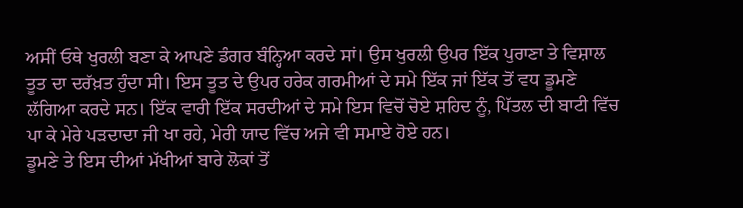ਅਸੀਂ ਓਥੇ ਖੁਰਲੀ ਬਣਾ ਕੇ ਆਪਣੇ ਡੰਗਰ ਬੰਨ੍ਹਿਆ ਕਰਦੇ ਸਾਂ। ਉਸ ਖੁਰਲੀ ਉਪਰ ਇੱਕ ਪੁਰਾਣਾ ਤੇ ਵਿਸ਼ਾਲ ਤੂਤ ਦਾ ਦਰੱਖ਼ਤ ਹੁੰਦਾ ਸੀ। ਇਸ ਤੂਤ ਦੇ ਉਪਰ ਹਰੇਕ ਗਰਮੀਆਂ ਦੇ ਸਮੇ ਇੱਕ ਜਾਂ ਇੱਕ ਤੋਂ ਵਧ ਡੂਮਣੇ ਲੱਗਿਆ ਕਰਦੇ ਸਨ। ਇੱਕ ਵਾਰੀ ਇੱਕ ਸਰਦੀਆਂ ਦੇ ਸਮੇ ਇਸ ਵਿਚੋਂ ਚੋਏ ਸ਼ਹਿਦ ਨੂੰ, ਪਿੱਤਲ ਦੀ ਬਾਟੀ ਵਿੱਚ ਪਾ ਕੇ ਮੇਰੇ ਪੜਦਾਦਾ ਜੀ ਖਾ ਰਹੇ, ਮੇਰੀ ਯਾਦ ਵਿੱਚ ਅਜੇ ਵੀ ਸਮਾਏ ਹੋਏ ਹਨ।
ਡੂਮਣੇ ਤੇ ਇਸ ਦੀਆਂ ਮੱਖੀਆਂ ਬਾਰੇ ਲੋਕਾਂ ਤੋਂ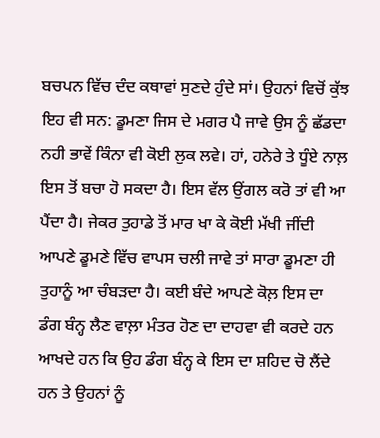ਬਚਪਨ ਵਿੱਚ ਦੰਦ ਕਥਾਵਾਂ ਸੁਣਦੇ ਹੁੰਦੇ ਸਾਂ। ਉਹਨਾਂ ਵਿਚੋਂ ਕੁੱਝ ਇਹ ਵੀ ਸਨ: ਡੂਮਣਾ ਜਿਸ ਦੇ ਮਗਰ ਪੈ ਜਾਵੇ ਉਸ ਨੂੰ ਛੱਡਦਾ ਨਹੀ ਭਾਵੇਂ ਕਿੰਨਾ ਵੀ ਕੋਈ ਲੁਕ ਲਵੇ। ਹਾਂ, ਹਨੇਰੇ ਤੇ ਧੂੰਏ ਨਾਲ਼ ਇਸ ਤੋਂ ਬਚਾ ਹੋ ਸਕਦਾ ਹੈ। ਇਸ ਵੱਲ ਉਂਗਲ ਕਰੋ ਤਾਂ ਵੀ ਆ ਪੈਂਦਾ ਹੈ। ਜੇਕਰ ਤੁਹਾਡੇ ਤੋਂ ਮਾਰ ਖਾ ਕੇ ਕੋਈ ਮੱਖੀ ਜੀਂਦੀ ਆਪਣੇ ਡੂਮਣੇ ਵਿੱਚ ਵਾਪਸ ਚਲੀ ਜਾਵੇ ਤਾਂ ਸਾਰਾ ਡੂਮਣਾ ਹੀ ਤੁਹਾਨੂੰ ਆ ਚੰਬੜਦਾ ਹੈ। ਕਈ ਬੰਦੇ ਆਪਣੇ ਕੋਲ਼ ਇਸ ਦਾ ਡੰਗ ਬੰਨ੍ਹ ਲੈਣ ਵਾਲ਼ਾ ਮੰਤਰ ਹੋਣ ਦਾ ਦਾਹਵਾ ਵੀ ਕਰਦੇ ਹਨ ਆਖਦੇ ਹਨ ਕਿ ਉਹ ਡੰਗ ਬੰਨ੍ਹ ਕੇ ਇਸ ਦਾ ਸ਼ਹਿਦ ਚੋ ਲੈਂਦੇ ਹਨ ਤੇ ਉਹਨਾਂ ਨੂੰ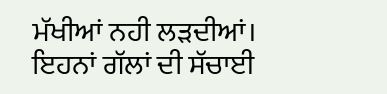ਮੱਖੀਆਂ ਨਹੀ ਲੜਦੀਆਂ। ਇਹਨਾਂ ਗੱਲਾਂ ਦੀ ਸੱਚਾਈ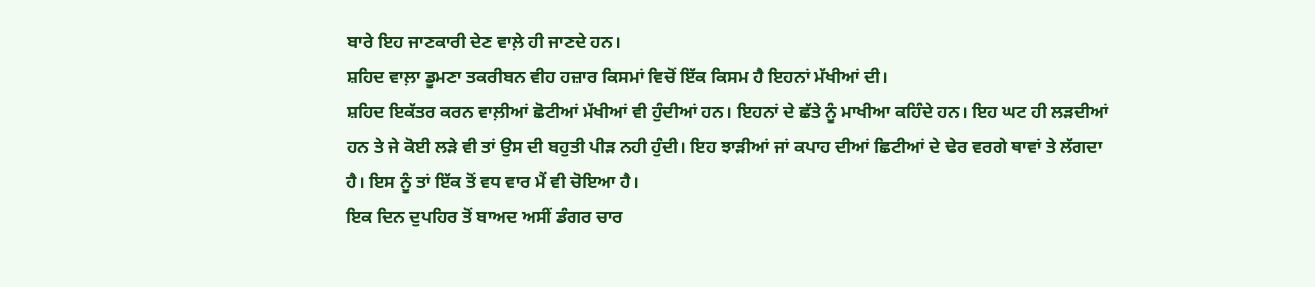ਬਾਰੇ ਇਹ ਜਾਣਕਾਰੀ ਦੇਣ ਵਾਲ਼ੇ ਹੀ ਜਾਣਦੇ ਹਨ।
ਸ਼ਹਿਦ ਵਾਲ਼ਾ ਡੂਮਣਾ ਤਕਰੀਬਨ ਵੀਹ ਹਜ਼ਾਰ ਕਿਸਮਾਂ ਵਿਚੋਂ ਇੱਕ ਕਿਸਮ ਹੈ ਇਹਨਾਂ ਮੱਖੀਆਂ ਦੀ।
ਸ਼ਹਿਦ ਇਕੱਤਰ ਕਰਨ ਵਾਲ਼ੀਆਂ ਛੋਟੀਆਂ ਮੱਖੀਆਂ ਵੀ ਹੁੰਦੀਆਂ ਹਨ। ਇਹਨਾਂ ਦੇ ਛੱਤੇ ਨੂੰ ਮਾਖੀਆ ਕਹਿੰਦੇ ਹਨ। ਇਹ ਘਟ ਹੀ ਲੜਦੀਆਂ ਹਨ ਤੇ ਜੇ ਕੋਈ ਲੜੇ ਵੀ ਤਾਂ ਉਸ ਦੀ ਬਹੁਤੀ ਪੀੜ ਨਹੀ ਹੁੰਦੀ। ਇਹ ਝਾੜੀਆਂ ਜਾਂ ਕਪਾਹ ਦੀਆਂ ਛਿਟੀਆਂ ਦੇ ਢੇਰ ਵਰਗੇ ਥਾਵਾਂ ਤੇ ਲੱਗਦਾ ਹੈ। ਇਸ ਨੂੰ ਤਾਂ ਇੱਕ ਤੋਂ ਵਧ ਵਾਰ ਮੈਂ ਵੀ ਚੋਇਆ ਹੈ।
ਇਕ ਦਿਨ ਦੁਪਹਿਰ ਤੋਂ ਬਾਅਦ ਅਸੀਂ ਡੰਗਰ ਚਾਰ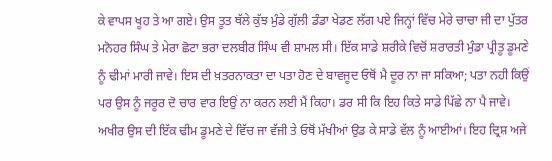ਕੇ ਵਾਪਸ ਖੂਹ ਤੇ ਆ ਗਏ। ਉਸ ਤੂਤ ਥੱਲੇ ਕੁੱਝ ਮੁੰਡੇ ਗੁੱਲੀ ਡੰਡਾ ਖੇਡਣ ਲੱਗ ਪਏ ਜਿਨ੍ਹਾਂ ਵਿੱਚ ਮੇਰੇ ਚਾਚਾ ਜੀ ਦਾ ਪੁੱਤਰ ਮਨੋਹਰ ਸਿੰਘ ਤੇ ਮੇਰਾ ਛੋਟਾ ਭਰਾ ਦਲਬੀਰ ਸਿੰਘ ਵੀ ਸ਼ਾਮਲ ਸੀ। ਇੱਕ ਸਾਡੇ ਸ਼ਰੀਕੇ ਵਿਚੋਂ ਸ਼ਰਾਰਤੀ ਮੁੰਡਾ ਪ੍ਰੀਤੂ ਡੂਮਣੇ ਨੂੰ ਢੀਮਾਂ ਮਾਰੀ ਜਾਵੇ। ਇਸ ਦੀ ਖ਼ਤਰਨਾਕਤਾ ਦਾ ਪਤਾ ਹੋਣ ਦੇ ਬਾਵਜੂਦ ਓਥੋਂ ਮੈ ਦੂਰ ਨਾ ਜਾ ਸਕਿਆ; ਪਤਾ ਨਹੀ ਕਿਉਂ ਪਰ ਉਸ ਨੂੰ ਜਰੂਰ ਦੋ ਚਾਰ ਵਾਰ ਇਉਂ ਨਾ ਕਰਨ ਲਈ ਮੈਂ ਕਿਹਾ। ਡਰ ਸੀ ਕਿ ਇਹ ਕਿਤੇ ਸਾਡੇ ਪਿੱਛੇ ਨਾ ਪੈ ਜਾਵੇ। ਅਖੀਰ ਉਸ ਦੀ ਇੱਕ ਢੀਮ ਡੂਮਣੇ ਦੇ ਵਿੱਚ ਜਾ ਵੱਜੀ ਤੇ ਓਥੋਂ ਮੱਖੀਆਂ ਉਡ ਕੇ ਸਾਡੇ ਵੱਲ ਨੂੰ ਆਈਆਂ। ਇਹ ਦ੍ਰਿਸ਼ ਅਜੇ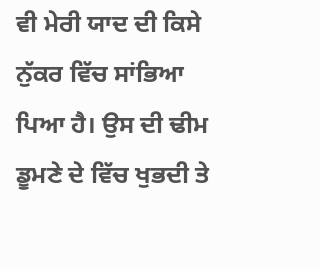ਵੀ ਮੇਰੀ ਯਾਦ ਦੀ ਕਿਸੇ ਨੁੱਕਰ ਵਿੱਚ ਸਾਂਭਿਆ ਪਿਆ ਹੈ। ਉਸ ਦੀ ਢੀਮ ਡੂਮਣੇ ਦੇ ਵਿੱਚ ਖੁਭਦੀ ਤੇ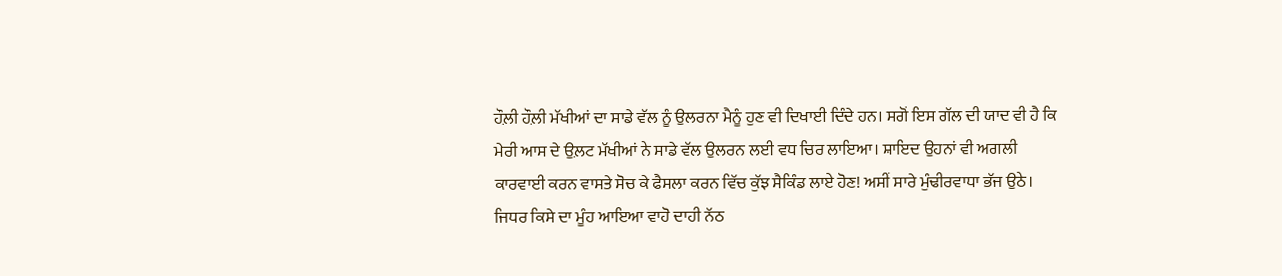ਹੌਲ਼ੀ ਹੌਲ਼ੀ ਮੱਖੀਆਂ ਦਾ ਸਾਡੇ ਵੱਲ ਨੂੰ ਉਲਰਨਾ ਮੈਨੂੰ ਹੁਣ ਵੀ ਦਿਖਾਈ ਦਿੰਦੇ ਹਨ। ਸਗੋਂ ਇਸ ਗੱਲ ਦੀ ਯਾਦ ਵੀ ਹੈ ਕਿ ਮੇਰੀ ਆਸ ਦੇ ਉਲ਼ਟ ਮੱਖੀਆਂ ਨੇ ਸਾਡੇ ਵੱਲ ਉਲਰਨ ਲਈ ਵਧ ਚਿਰ ਲਾਇਆ। ਸ਼ਾਇਦ ਉਹਨਾਂ ਵੀ ਅਗਲੀ ਕਾਰਵਾਈ ਕਰਨ ਵਾਸਤੇ ਸੋਚ ਕੇ ਫੈਸਲਾ ਕਰਨ ਵਿੱਚ ਕੁੱਝ ਸੈਕਿੰਡ ਲਾਏ ਹੋਣ! ਅਸੀਂ ਸਾਰੇ ਮੁੰਢੀਰਵਾਧਾ ਭੱਜ ਉਠੇ। ਜਿਧਰ ਕਿਸੇ ਦਾ ਮੂੰਹ ਆਇਆ ਵਾਹੋ ਦਾਹੀ ਨੱਠ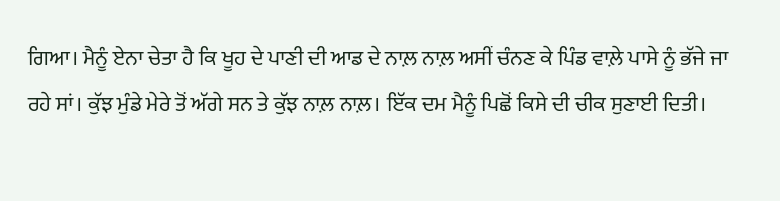ਗਿਆ। ਮੈਨੂੰ ਏਨਾ ਚੇਤਾ ਹੈ ਕਿ ਖੂਹ ਦੇ ਪਾਣੀ ਦੀ ਆਡ ਦੇ ਨਾਲ਼ ਨਾਲ਼ ਅਸੀਂ ਚੰਨਣ ਕੇ ਪਿੰਡ ਵਾਲ਼ੇ ਪਾਸੇ ਨੂੰ ਭੱਜੇ ਜਾ ਰਹੇ ਸਾਂ। ਕੁੱਝ ਮੁੰਡੇ ਮੇਰੇ ਤੋਂ ਅੱਗੇ ਸਨ ਤੇ ਕੁੱਝ ਨਾਲ਼ ਨਾਲ਼। ਇੱਕ ਦਮ ਮੈਨੂੰ ਪਿਛੋਂ ਕਿਸੇ ਦੀ ਚੀਕ ਸੁਣਾਈ ਦਿਤੀ।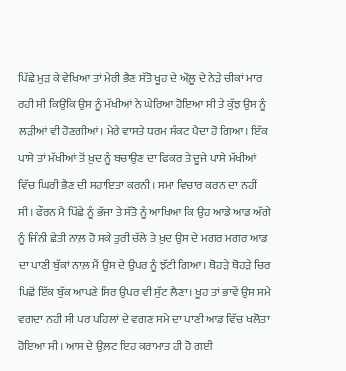ਪਿੱਛੇ ਮੁੜ ਕੇ ਵੇਖਿਆ ਤਾਂ ਮੇਰੀ ਭੈਣ ਸੱਤੋ ਖੂਹ ਦੇ ਔਲ਼ੂ ਦੇ ਨੇੜੇ ਚੀਕਾਂ ਮਾਰ ਰਹੀ ਸੀ ਕਿਉਂਕਿ ਉਸ ਨੂੰ ਮੱਖੀਆਂ ਨੇ ਘੇਰਿਆ ਹੋਇਆ ਸੀ ਤੇ ਕੁੱਝ ਉਸ ਨੂੰ ਲੜੀਆਂ ਵੀ ਹੋਣਗੀਆਂ। ਮੇਰੇ ਵਾਸਤੇ ਧਰਮ ਸੰਕਟ ਪੈਦਾ ਹੋ ਗਿਆ। ਇੱਕ ਪਾਸੇ ਤਾਂ ਮੱਖੀਆਂ ਤੋਂ ਖ਼ੁਦ ਨੂੰ ਬਚਾਉਣ ਦਾ ਫਿਕਰ ਤੇ ਦੂਜੇ ਪਾਸੇ ਮੱਖੀਆਂ ਵਿੱਚ ਘਿਰੀ ਭੈਣ ਦੀ ਸਹਾਇਤਾ ਕਰਨੀ। ਸਮਾ ਵਿਚਾਰ ਕਰਨ ਦਾ ਨਹੀਂ ਸੀ। ਫੌਰਨ ਮੈ ਪਿੱਛੇ ਨੂੰ ਭੱਜਾ ਤੇ ਸੱਤੋ ਨੂੰ ਆਖਿਆ ਕਿ ਉਹ ਆਡੇ ਆਡ ਅੱਗੇ ਨੂੰ ਜਿੰਨੀ ਛੇਤੀ ਨਾਲ਼ ਹੋ ਸਕੇ ਤੁਰੀ ਚੱਲੇ ਤੇ ਖ਼ੁਦ ਉਸ ਦੇ ਮਗਰ ਮਗਰ ਆਡ ਦਾ ਪਾਣੀ ਬੁੱਕਾਂ ਨਾਲ਼ ਮੈਂ ਉਸ ਦੇ ਉਪਰ ਨੂੰ ਝੱਟੀ ਗਿਆ। ਥੋਹੜੇ ਥੋਹੜੇ ਚਿਰ ਪਿਛੋਂ ਇੱਕ ਬੁੱਕ ਆਪਣੇ ਸਿਰ ਉਪਰ ਵੀ ਸੁੱਟ ਲੈਣਾ। ਖੂਹ ਤਾਂ ਭਾਵੇਂ ਉਸ ਸਮੇ ਵਗਦਾ ਨਹੀ ਸੀ ਪਰ ਪਹਿਲਾਂ ਦੇ ਵਗਣ ਸਮੇ ਦਾ ਪਾਣੀ ਆਡ ਵਿੱਚ ਖਲੋਤਾ ਹੋਇਆ ਸੀ। ਆਸ ਦੇ ਉਲ਼ਟ ਇਹ ਕਰਾਮਾਤ ਹੀ ਹੋ ਗਈ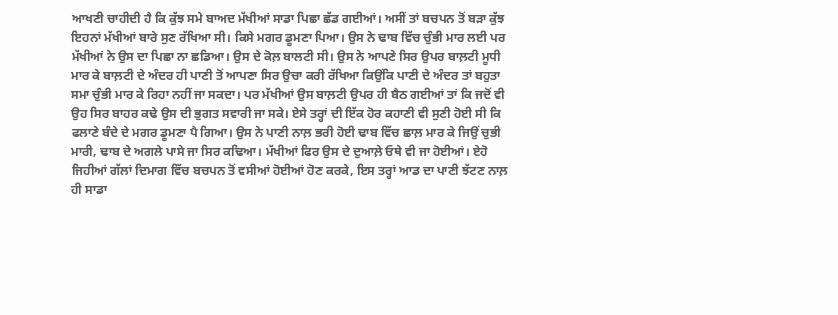ਆਖਣੀ ਚਾਹੀਦੀ ਹੈ ਕਿ ਕੁੱਝ ਸਮੇ ਬਾਅਦ ਮੱਖੀਆਂ ਸਾਡਾ ਪਿਛਾ ਛੱਡ ਗਈਆਂ। ਅਸੀਂ ਤਾਂ ਬਚਪਨ ਤੋਂ ਬੜਾ ਕੁੱਝ ਇਹਨਾਂ ਮੱਖੀਆਂ ਬਾਰੇ ਸੁਣ ਰੱਖਿਆ ਸੀ। ਕਿਸੇ ਮਗਰ ਡੂਮਣਾ ਪਿਆ। ਉਸ ਨੇ ਢਾਬ ਵਿੱਚ ਚੁੰਭੀ ਮਾਰ ਲਈ ਪਰ ਮੱਖੀਆਂ ਨੇ ਉਸ ਦਾ ਪਿਛਾ ਨਾ ਛਡਿਆ। ਉਸ ਦੇ ਕੋਲ਼ ਬਾਲਟੀ ਸੀ। ਉਸ ਨੇ ਆਪਣੇ ਸਿਰ ਉਪਰ ਬਾਲ਼ਟੀ ਮੂਧੀ ਮਾਰ ਕੇ ਬਾਲ਼ਟੀ ਦੇ ਅੰਦਰ ਹੀ ਪਾਣੀ ਤੋਂ ਆਪਣਾ ਸਿਰ ਉਚਾ ਕਰੀ ਰੱਖਿਆ ਕਿਉਂਕਿ ਪਾਣੀ ਦੇ ਅੰਦਰ ਤਾਂ ਬਹੁਤਾ ਸਮਾ ਚੁੰਭੀ ਮਾਰ ਕੇ ਰਿਹਾ ਨਹੀਂ ਜਾ ਸਕਦਾ। ਪਰ ਮੱਖੀਆਂ ਉਸ ਬਾਲ਼ਟੀ ਉਪਰ ਹੀ ਬੈਠ ਗਈਆਂ ਤਾਂ ਕਿ ਜਦੋਂ ਵੀ ਉਹ ਸਿਰ ਬਾਹਰ ਕਢੇ ਉਸ ਦੀ ਭੁਗਤ ਸਵਾਰੀ ਜਾ ਸਕੇ। ਏਸੇ ਤਰ੍ਹਾਂ ਦੀ ਇੱਕ ਹੋਰ ਕਹਾਣੀ ਵੀ ਸੁਣੀ ਹੋਈ ਸੀ ਕਿ ਫਲਾਣੇ ਬੰਦੇ ਦੇ ਮਗਰ ਡੂਮਣਾ ਪੈ ਗਿਆ। ਉਸ ਨੇ ਪਾਣੀ ਨਾਲ਼ ਭਰੀ ਹੋਈ ਢਾਬ ਵਿੱਚ ਛਾਲ਼ ਮਾਰ ਕੇ ਜਿਉਂ ਚੁਭੀ ਮਾਰੀ, ਢਾਬ ਦੇ ਅਗਲੇ ਪਾਸੇ ਜਾ ਸਿਰ ਕਢਿਆ। ਮੱਖੀਆਂ ਫਿਰ ਉਸ ਦੇ ਦੁਆਲ਼ੇ ਓਥੇ ਵੀ ਜਾ ਹੋਈਆਂ। ਏਹੋ ਜਿਹੀਆਂ ਗੱਲਾਂ ਦਿਮਾਗ ਵਿੱਚ ਬਚਪਨ ਤੋਂ ਵਸੀਆਂ ਹੋਈਆਂ ਹੋਣ ਕਰਕੇ, ਇਸ ਤਰ੍ਹਾਂ ਆਡ ਦਾ ਪਾਣੀ ਝੱਟਣ ਨਾਲ਼ ਹੀ ਸਾਡਾ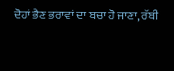ਦੋਹਾਂ ਭੈਣ ਭਰਾਵਾਂ ਦਾ ਬਚਾ ਹੋ ਜਾਣਾ, ਰੱਬੀ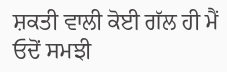ਸ਼ਕਤੀ ਵਾਲੀ ਕੋਈ ਗੱਲ ਹੀ ਮੈਂ ਓਦੋਂ ਸਮਝੀ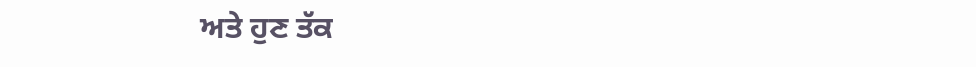ਅਤੇ ਹੁਣ ਤੱਕ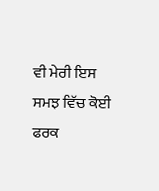ਵੀ ਮੇਰੀ ਇਸ ਸਮਝ ਵਿੱਚ ਕੋਈ ਫਰਕ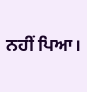ਨਹੀਂ ਪਿਆ।